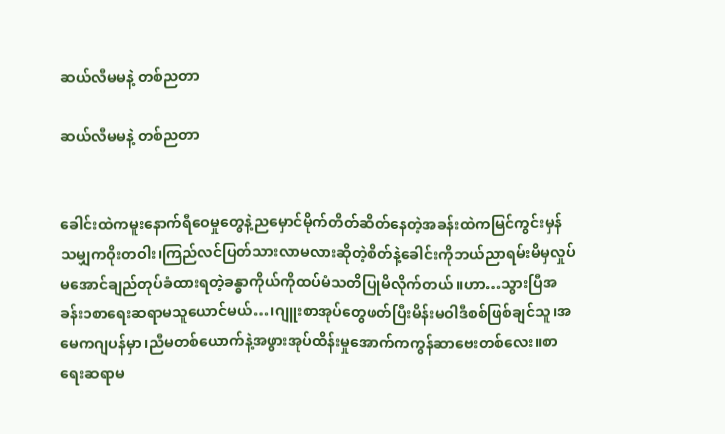ဆယ်လီမမနဲ့ တစ်ညတာ

ဆယ်လီမမနဲ့ တစ်ညတာ


ခေါင်းထဲကမူးနောက်ရီဝေမှုတွေနဲ့ညမှောင်မိုက်တိတ်ဆိတ်နေတဲ့အခန်းထဲကမြင်ကွင်းမှန်သမျှကဝိုးတဝါး၊ကြည်လင်ပြတ်သားလာမလားဆိုတဲ့စိတ်နဲ့ခေါင်းကိုဘယ်ညာရမ်းမိမှလှုပ်မအောင်ချည်တုပ်ခံထားရတဲ့ခန္ဓာကိုယ်ကိုထပ်မံသတိပြုမိလိုက်တယ်။ဟာ…သွားပြီအခန်း၁စာရေးဆရာမသူယောင်မယ်…၊ဂျူးစာအုပ်တွေဖတ်ပြီးမိန်းမဝါဒီစစ်ဖြစ်ချင်သူ၊အမေကဂျပန်မှာ၊ညီမတစ်ယောက်နဲ့အဖွားအုပ်ထိန်းမှုအောက်ကကွန်ဆာဗေးတစ်လေး။စာရေးဆရာမ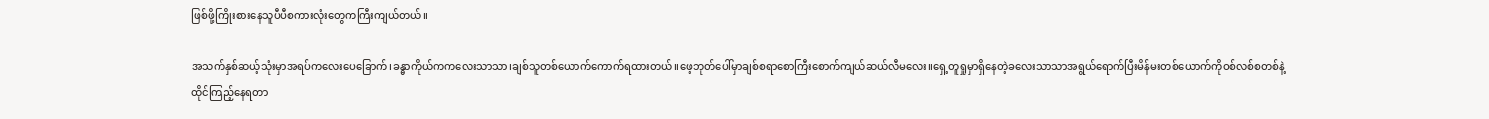ဖြစ်ဖို့ကြိုးစားနေသူပီပီစကားလုံးတွေကကြီးကျယ်တယ်။

အသက်နှစ်ဆယ့်သုံးမှာအရပ်ကလေးပေခြောက်၊ခန္ဓာကိုယ်ကကလေးသာသာ၊ချစ်သူတစ်ယောက်ကောက်ရထားတယ်။ဖေ့ဘုတ်ပေါ်မှာချစ်စရာစောကြီးစောက်ကျယ်ဆယ်လီမလေး။ရှေ့တူရှုမှာရှိနေတဲ့ခလေးသာသာအရွယ်ရောက်ပြီးမိန်မးတစ်ယောက်ကိုဝစ်လစ်စတစ်နဲ့ထိုင်ကြည့်နေရတာ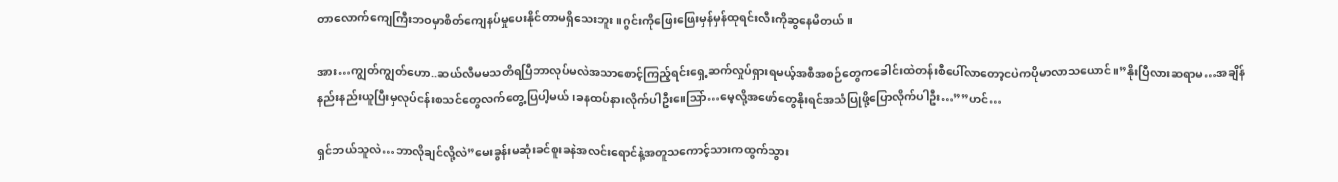တာလောက်ကျေကြီးဘဝမှာစိတ်ကျေနပ်မှုပေးနိုင်တာမရှိသေးဘူး။ဂွင်းကိုဖြေးဖြေးမှန်မှန်ထုရင်းလီးကိုဆွနေမိတယ်။

အား…ကျွတ်ကျွတ်ဟော..ဆယ်လီမမသတိရပြီဘာလုပ်မလဲအသာစောင့်ကြည့်ရင်းရှေ့ဆက်လှုပ်ရှားရမယ့်အစီအစဉ်တွေကခေါင်းထဲတန်းစီပေါ်လာတော့ငပဲကပိုမာလာသယောင်။”နိုးပြီလားဆရာမ…အချိန်နည်းနည်းယူပြီးမှလုပ်ငန်းစသင်တွေလက်တွေ့ပြပါ့မယ်၊ခနထပ်နားလိုက်ပါဦး။ေဩာ်…မေ့လို့အဖော်တွေနိုးရင်အသံပြုဖို့ပြောလိုက်ပါဦး…””ဟင်…

ရှင်ဘယ်သူလဲ…ဘာလိုချင်လို့လဲ”မေးခွန်းမဆုံးခင်စူးခနဲအလင်းရောင်နဲ့အတူသကောင့်သားကထွက်သွား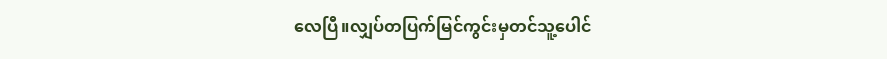လေပြီ။လျှပ်တပြက်မြင်ကွင်းမှတင်သူ့ပေါင်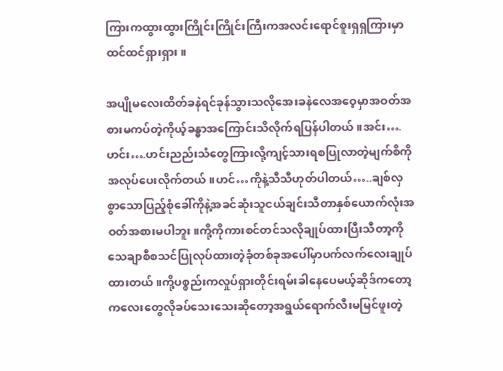ကြားကထွားထွားကြိုင်းကြိုင်းကြီးကအလင်းရောင်စူးရှရှကြားမှာထင်ထင်ရှားရှား။

အပျိုမလေးထိတ်ခနဲရင်ခုန်သွားသလိုအေးခနဲလေအဝေ့မှာအဝတ်အစားမကပ်တဲ့ကိုယ့်ခန္ဓာအကြောင်းသိလိုက်ရပြန်ပါတယ်။အင်း….ဟင်း….ဟင်းညည်းသံတွေကြားလို့ကျင့်သားရစပြုလာတဲ့မျက်စိကိုအလုပ်ပေးလိုက်တယ်။ဟင်…ကိုနဲ့သီသီဟုတ်ပါတယ်…..ချစ်လှစွာသောပြည့်စုံခေါ်ကိုနဲ့အခင်ဆုံးသူငယ်ချင်းသီတာနှစ်ယောက်လုံးအဝတ်အစားမပါဘူး။ကို့ကိုကားစင်တင်သလိုချုပ်ထားပြီးသီတာ့ကိုသေချာစီစသင်ပြုလုပ်ထားတဲ့ခုံတစ်ခုအပေါ်မှာပက်လက်လေးချုပ်ထားတယ်။ကို့ပစ္စည်းကလှုပ်ရှားတိုင်းရမ်းခါနေပေမယ့်ဆိုဒ်ကတော့ကလေးတွေလိုခပ်သေးသေးဆိုတော့အရွယ်ရောက်လီးမမြင်ဖူးတဲ့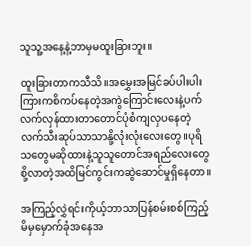သူသူ့အနေ့နဲ့ဘာမှမထူးခြားဘူး။

ထူးခြားတာကသီသိ။အမွှေးအမြင်ခပ်ပါးပါးကြားကစိကပ်နေတဲ့အကွဲကြောင်းလေးနဲ့ပက်လက်လှန်ထားတာတောင်ပုံစံကျလှပနေတဲ့လက်သီးဆုပ်သာသာနို့လုံးလုံးလေးတွေ။ပုရိသတွေမဆိုထားနဲ့သူသူတောင်အရည်လေးတွေစို့လာတဲ့အထိမြင်ကွင်းကဆွဲဆောင်မှုရှိနေတာ။

အကြည့်လွှဲရင်းကိုယ့်ဘာသာပြန်စမ်းစစ်ကြည့်မိမှမှောက်ခုံအနေအ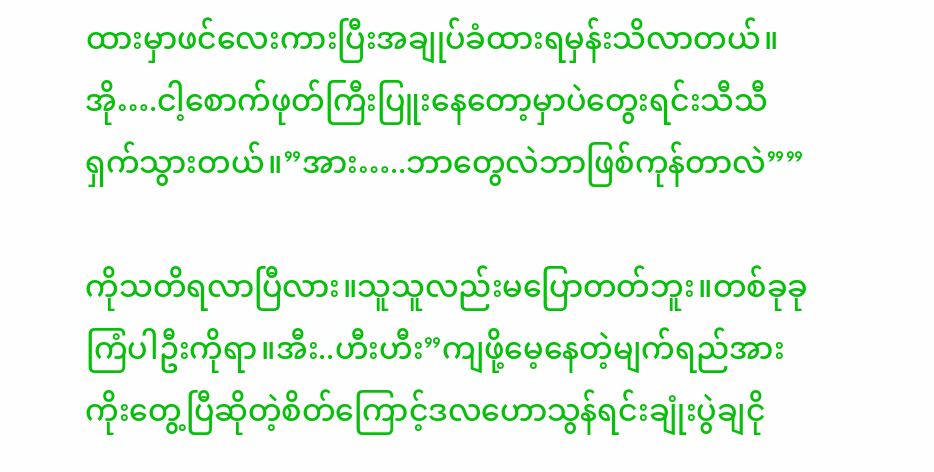ထားမှာဖင်လေးကားပြီးအချုပ်ခံထားရမှန်းသိလာတယ်။အို….ငါ့စောက်ဖုတ်ကြီးပြူးနေတော့မှာပဲတွေးရင်းသီသီရှက်သွားတယ်။”အား…..ဘာတွေလဲဘာဖြစ်ကုန်တာလဲ””

ကိုသတိရလာပြီလား။သူသူလည်းမပြောတတ်ဘူး။တစ်ခုခုကြံပါဦးကိုရာ။အီး..ဟီးဟီး”ကျဖို့မေ့နေတဲ့မျက်ရည်အားကိုးတွေ့ပြီဆိုတဲ့စိတ်ကြောင့်ဒလဟောသွန်ရင်းချုံးပွဲချငို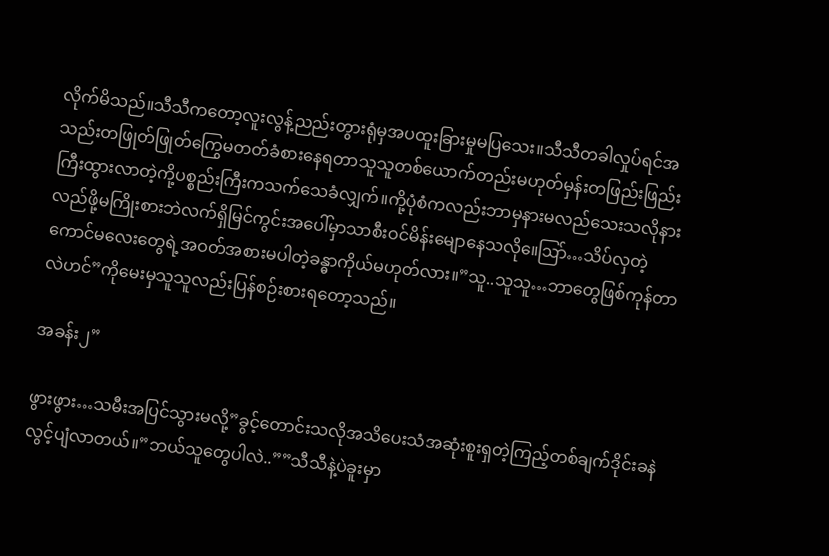လိုက်မိသည်။သီသီကတော့လူးလွန့်ညည်းတွားရုံမှအပထူးခြားမှုမပြသေး။သီသီတခါလှုပ်ရင်အသည်းတဖြုတ်ဖြုတ်ကြွေမတတ်ခံစားနေရတာသူသူတစ်ယောက်တည်းမဟုတ်မှန်းတဖြည်းဖြည်းကြီးထွားလာတဲ့ကို့ပစ္စည်းကြီးကသက်သေခံလျှက်။ကို့ပုံစံကလည်းဘာမှနားမလည်သေးသလိုနားလည်ဖို့မကြိုးစားဘဲလက်ရှိမြင်ကွင်းအပေါ်မှာသာစီးဝင်မိန်းမျောနေသလို။ေဩာ်…သိပ်လှတဲ့ကောင်မလေးတွေရဲ့အဝတ်အစားမပါတဲ့ခန္ဓာကိုယ်မဟုတ်လား။”သူ..သူသူ…ဘာတွေဖြစ်ကုန်တာလဲဟင်”ကိုမေးမှသူသူလည်းပြန်စဉ်းစားရတော့သည်။

အခန်း၂”

ဖွားဖွား…သမီးအပြင်သွားမလို့”ခွင့်တောင်းသလိုအသိပေးသံအဆုံးစူးရှတဲ့ကြည့်တစ်ချက်ဒိုင်းခနဲလွင့်ပျံလာတယ်။”ဘယ်သူတွေပါလဲ..””သီသီနဲ့ပဲခူးမှာ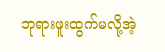ဘုရားဖူးထွက်မလို့အဲ့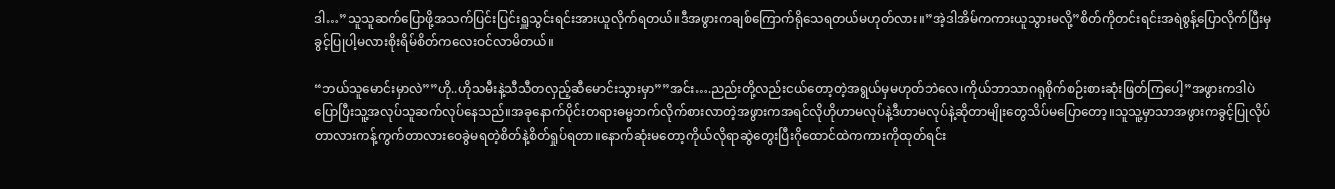ဒါ…”သူသူဆက်ပြောဖို့အသက်ပြင်းပြင်းရှူသွင်းရင်းအားယူလိုက်ရတယ်။ဒီအဖွားကချစ်ကြောက်ရိုသေရတယ်မဟုတ်လား။”အဲ့ဒါအိမ်ကကားယူသွားမလို့”စိတ်ကိုတင်းရင်းအရဲစွန့်ပြောလိုက်ပြီးမှခွင့်ပြုပါ့မလားစိုးရိမ်စိတ်ကလေးဝင်လာမိတယ်။

“ဘယ်သူမောင်းမှာလဲ””ဟို..ဟိုသမီးနဲ့သီသီတလှည့်ဆီမောင်းသွားမှာ””အင်း….ညည်းတို့လည်းငယ်တော့တဲ့အရွယ်မှမဟုတ်ဘဲလေ၊ကိုယ်ဘာသာဂရုစိုက်စဉ်းစားဆုံးဖြတ်ကြပေါ့”အဖွားကဒါပဲပြောပြီးသူ့အလုပ်သူဆက်လုပ်နေသည်။အခုနောက်ပိုင်းတရားဓမ္မဘက်လိုက်စားလာတဲ့အဖွားကအရင်လိုဟိုဟာမလုပ်နဲ့ဒီဟာမလုပ်နဲ့ဆိုတာမျိုးတွေသိပ်မပြောတော့။သူသူ့မှာသာအဖွားကခွင့်ပြုလိုပ်တာလားကန့်ကွက်တာလားဝေခွဲမရတဲ့စိတ်နဲ့စိတ်ရှုပ်ရတာ။နောက်ဆုံးမတော့ကိုယ်လိုရာဆွဲတွေးပြီးဂိုထောင်ထဲကကားကိုထုတ်ရင်း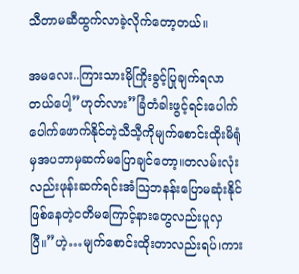သီတာမဆီထွက်လာခဲ့လိုက်တော့တယ်။

အမလေး..ကြားသားမိုကြိုးခွင့်ပြုချက်ရလာတယ်ပေါ့”ဟုတ်လား”ခြံတံခါးဖွင့်ရင်းပေါက်ပေါက်ဖောက်နိုင်တဲ့သီသီ့ကိုမျက်စောင်းထိုးမိရုံမှအပဘာမှဆက်မပြောချင်တော့။တလမ်းလုံးလည်းဖုန်းဆက်ရင်းအံဩဘနန်းပြောမဆုံးနိုင်ဖြစ်နေတဲ့ငတိမကြောင့်နားတွေလည်းပူလှပြီ။”ဟဲ့…မျက်စောင်းထိုးတာလည်းရပ်၊ကား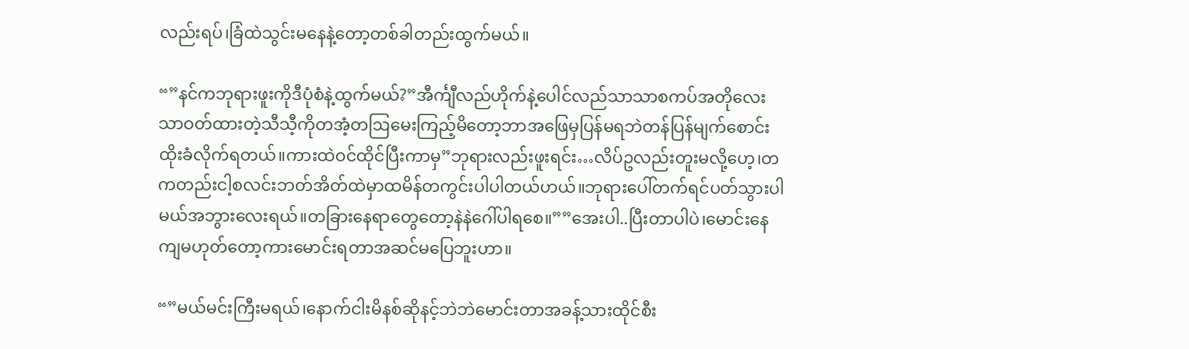လည်းရပ်၊ခြံထဲသွင်းမနေနဲ့တော့တစ်ခါတည်းထွက်မယ်။

“”နင်ကဘုရားဖူးကိုဒီပုံစံနဲ့ထွက်မယ်?”အီင်္ကျီလည်ဟိုက်နဲ့ပေါင်လည်သာသာစကပ်အတိုလေးသာဝတ်ထားတဲ့သီသီ့ကိုတအံ့တဩမေးကြည့်မိတော့ဘာအဖြေမှပြန်မရဘဲတန်ပြန်မျက်စောင်းထိုးခံလိုက်ရတယ်။ကားထဲဝင်ထိုင်ပြီးကာမှ”ဘုရားလည်းဖူးရင်း…လိပ်ဥလည်းတူးမလို့ဟေ့၊တကတည်းငါ့စလင်းဘတ်အိတ်ထဲမှာထမိန်တကွင်းပါပါတယ်ဟယ်။ဘုရားပေါ်တက်ရင်ပတ်သွားပါမယ်အဘွားလေးရယ်။တခြားနေရာတွေတော့နဲနဲဂေါ်ပါရစေ။””အေးပါ..ပြီးတာပါပဲ၊မောင်းနေကျမဟုတ်တော့ကားမောင်းရတာအဆင်မပြေဘူးဟာ။

“”မယ်မင်းကြီးမရယ်၊နောက်ငါးမိနစ်ဆိုနင့်ဘဲဘဲမောင်းတာအခန့်သားထိုင်စီး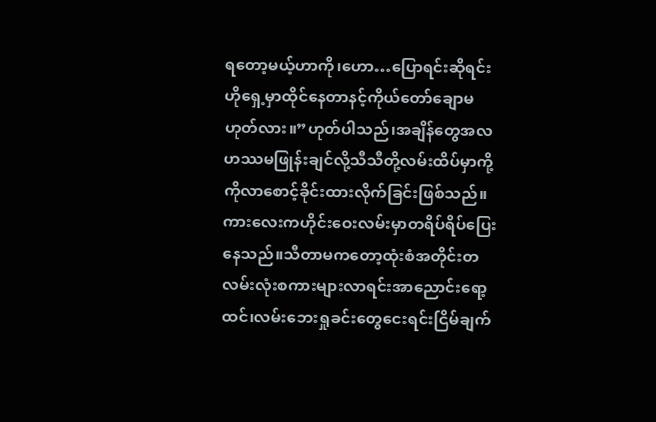ရတော့မယ့်ဟာကို၊ဟော…ပြောရင်းဆိုရင်းဟိုရှေ့မှာထိုင်နေတာနင့်ကိုယ်တော်ချောမဟုတ်လား။”ဟုတ်ပါသည်၊အချိန်တွေအလဟဿမဖြုန်းချင်လို့သီသီတို့လမ်းထိပ်မှာကို့ကိုလာစောင့်ခိုင်းထားလိုက်ခြင်းဖြစ်သည်။ကားလေးကဟိုင်းဝေးလမ်းမှာတရိပ်ရိပ်ပြေးနေသည်။သီတာမကတော့ထုံးစံအတိုင်းတလမ်းလုံးစကားများလာရင်းအာညောင်းရော့ထင်၊လမ်းဘေးရှုခင်းတွေငေးရင်းငြိမ်ချက်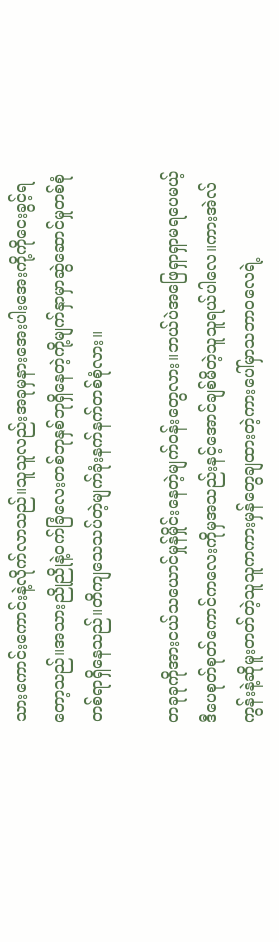သားကောင်းကောင်းနဲ့လိုက်လာသည်။သူသူလည်းအခုမှနားအေးပါးအေးကို့ကိုငေးခွင့်ရတော့သည်။အသားညိုညိုနဲ့ဝက်ခြံလေးတစ်ဘုနှစ်ဘုရှိနေတဲ့ကို့မျက်နှာမှာဆွဲဆောင်မှုတစ်စုံတစ်ရာရှိနေသည်။တိကျသေသပ်တဲ့မျက်ခုံးနက်နက်တစ်စုံလား။

တခုခုကိုအားငယ်သယောင်မှုန်မှိုင်းနေတဲ့မျက်ဝန်းတွေလား။ဘယ်ပဲအဖြေရှာရှာမရပေမယ့်ဒီပေစုတ်စုတ်ကောင်ကလေးကိုမှအသည်းနင့်အောင်ချစ်မိတဲ့သူသူရယ်ပါလေ။ကားအဲလ်ကွန်းနဲ့ဆိုမူးတတ်တဲ့သူသူကကားမှန်တွေချထားတဲ့ကားပေါ်မှာသဘာဝလေရဲ့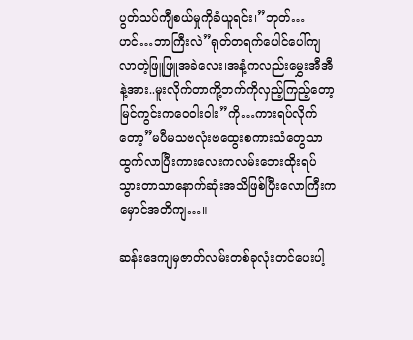ပွတ်သပ်ကျီစယ်မှုကိုခံယူရင်း၊”ဘုတ်…ဟင်…ဘာကြီးလဲ”ရုတ်တရက်ပေါင်ပေါ်ကျလာတဲ့ဖြူဖြူအခဲလေး၊အနံ့ကလည်းမွှေးအီအီနဲ့အား..မူးလိုက်တာကို့ဘက်ကိုလှည့်ကြည့်တော့မြင်ကွင်းကဝေဝါးဝါး”ကို…ကားရပ်လိုက်တော့”မပီမသဗလုံးဗထွေးစကားသံတွေသာထွက်လာပြီးကားလေးကလမ်းဘေးထိုးရပ်သွားတာသာနောက်ဆုံးအသိဖြစ်ပြီးလောကြီးကမှောင်အတိကျ…။

ဆန်းဒေကျမှဇာတ်လမ်းတစ်ခုလုံးတင်ပေးပါ့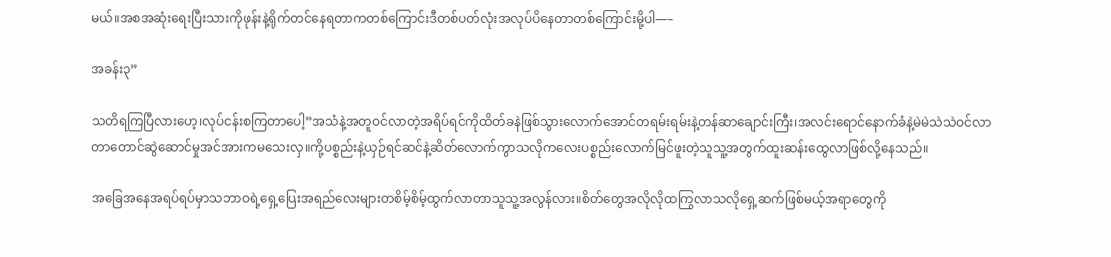မယ်။အစအဆုံးရေးပြီးသားကိုဖုန်းနဲ့ရိုက်တင်နေရတာကတစ်ကြောင်းဒီတစ်ပတ်လုံးအလုပ်ပိနေတာတစ်ကြောင်းမို့ပါ—–

အခန်း၃”

သတိရကြပြီလားဟေ့၊လုပ်ငန်းစကြတာပေါ့”အသံနဲ့အတူဝင်လာတဲ့အရိပ်ရင်ကိုထိတ်ခနဲဖြစ်သွားလောက်အောင်တရမ်းရမ်းနဲ့တန်ဆာချောင်းကြီး၊အလင်းရောင်နောက်ခံနဲ့မဲမဲသဲသဲဝင်လာတာတောင်ဆွဲဆောင်မှုအင်အားကမသေးလှ။ကို့ပစ္စည်းနဲ့ယှဉ်ရင်ဆင်နဲ့ဆိတ်လောက်ကွာသလိုကလေးပစ္စည်းလောက်မြင်ဖူးတဲ့သူသူ့အတွက်ထူးဆန်းထွေလာဖြစ်လို့နေသည်။

အခြေအနေအရပ်ရပ်မှာသဘာဝရဲ့ရှေ့ပြေးအရည်လေးများတစိမ့်စိမ့်ထွက်လာတာသူသူ့အလွန်လား။စိတ်တွေအလိုလိုထကြွလာသလိုရှေ့ဆက်ဖြစ်မယ့်အရာတွေကို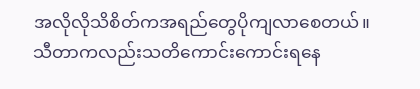အလိုလိုသိစိတ်ကအရည်တွေပိုကျလာစေတယ်။သီတာကလည်းသတိကောင်းကောင်းရနေ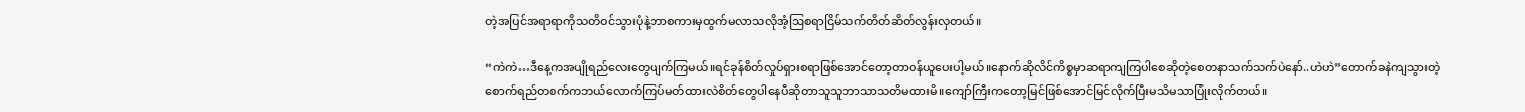တဲ့အပြင်အရာရာကိုသတိဝင်သွားပုံနဲ့ဘာစကားမှထွက်မလာသလိုအံ့ဩစရာငြိမ်သက်တိတ်ဆိတ်လွန်းလှတယ်။

“ကဲကဲ…ဒီနေ့ကအပျိုရည်လေးတွေပျက်ကြမယ်။ရင်ခုန်စိတ်လှုပ်ရှားစရာဖြစ်အောင်တော့တာဝန်ယူပေးပါ့မယ်။နောက်ဆိုလိင်ကိစ္စမှာဆရာကျကြပါစေဆိုတဲ့စေတနာသက်သက်ပဲနော်..ဟဲဟဲ”တောက်ခနဲကျသွားတဲ့စောက်ရည်တစက်ကဘယ်လောက်ကြပ်မတ်ထားလဲစိတ်တွေပါနေပီဆိုတာသူသူဘာသာသတိမထားမိ။ကျော်ကြီးကတော့မြင်ဖြစ်အောင်မြင်လိုက်ပြီးမသိမသာပြုံးလိုက်တယ်။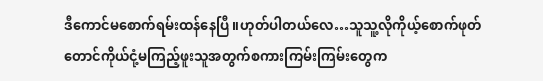ဒီကောင်မစောက်ရမ်းထန်နေပြီ။ဟုတ်ပါတယ်လေ…သူသူ့လိုကိုယ့်စောက်ဖုတ်တောင်ကိုယ်ငုံ့မကြည့်ဖူးသူအတွက်စကားကြမ်းကြမ်းတွေက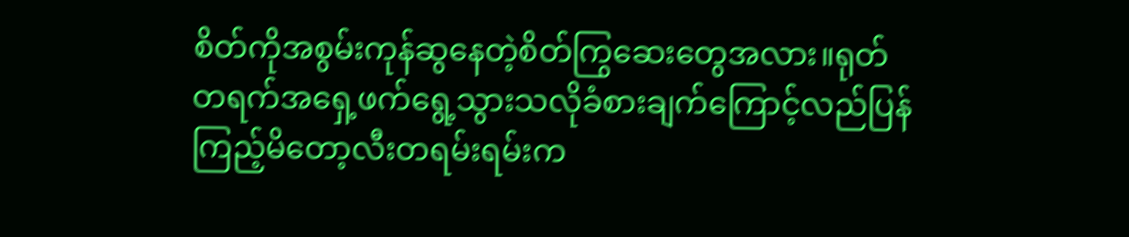စိတ်ကိုအစွမ်းကုန်ဆွနေတဲ့စိတ်ကြွဆေးတွေအလား။ရုတ်တရက်အရှေ့ဖက်ရွေ့သွားသလိုခံစားချက်ကြောင့်လည်ပြန်ကြည့်မိတော့လီးတရမ်းရမ်းက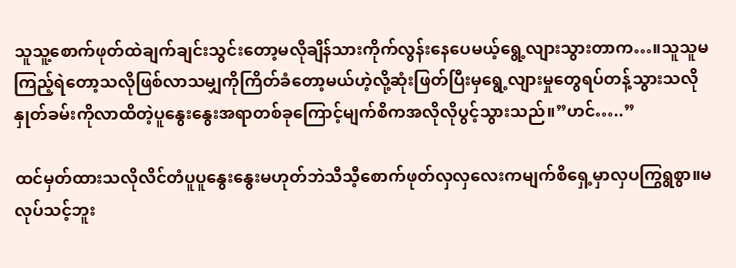သူသူ့စောက်ဖုတ်ထဲချက်ချင်းသွင်းတော့မလိုချိန်သားကိုက်လွန်းနေပေမယ့်ရွေ့လျားသွားတာက…။သူသူမကြည့်ရဲတော့သလိုဖြစ်လာသမျှကိုကြိတ်ခံတော့မယ်ဟဲ့လို့ဆုံးဖြတ်ပြီးမှရွေ့လျားမှုတွေရပ်တန့်သွားသလိုနှုတ်ခမ်းကိုလာထိတဲ့ပူနွေးနွေးအရာတစ်ခုကြောင့်မျက်စိကအလိုလိုပွင့်သွားသည်။”ဟင်…..”

ထင်မှတ်ထားသလိုလိင်တံပူပူနွေးနွေးမဟုတ်ဘဲသီသီ့စောက်ဖုတ်လှလှလေးကမျက်စိရှေ့မှာလှပကြွရွစွာ။မလုပ်သင့်ဘူး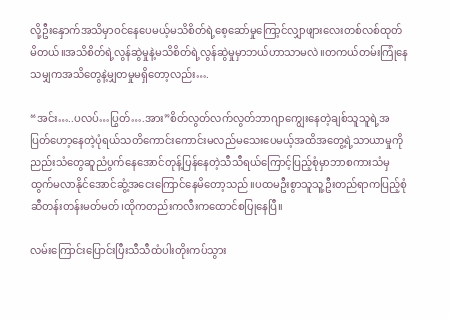လို့ဦးနှောက်အသိမှာဝင်နေပေမယ့်မသိစိတ်ရဲ့စေ့ဆော်မှုကြော့င်လျှာဖျားလေးတစ်လစ်ထုတ်မိတယ်။အသိစိတ်ရဲ့လွန်ဆွဲမှုနဲ့မသိစိတ်ရဲ့လွန်ဆွဲမှုမှာဘယ်ဟာသာမလဲ။တကယ်တမ်းကြုံနေသမျှကအသိတွေနဲ့မျှတမှုမရှိတော့လည်း….

“အင်း…..ပလပ်…ပြွတ်….အား”စိတ်လွတ်လက်လွတ်ဘာဂျာကျွေးနေတဲ့ချစ်သူသူရဲ့အပြတ်ဟော့နေတဲ့ပုံရယ်သတိကောင်းကောင်းမလည်မသေးပေမယ့်အထိအတွေ့ရဲ့သာယာမှုကိုညည်းသံတွေဆူညံပွက်နေအောင်တုန့်ပြန်နေတဲ့သီသီရယ်ကြောင့်ပြည့်စုံမှာဘာစကားသံမှထွက်မလာနိုင်အောင်ဆွံ့အငေးကြောင်နေမိတော့သည်။ပထမဦးစွာသူသူ့ဦးတည်ရာကပြည့်စုံဆီတန်းတန်းမတ်မတ်၊ထိုကတည်းကလီးကထောင်စပြုနေပြီ။

လမ်းကြောင်းပြောင်းပြီးသီသီထံပါးတိုးကပ်သွား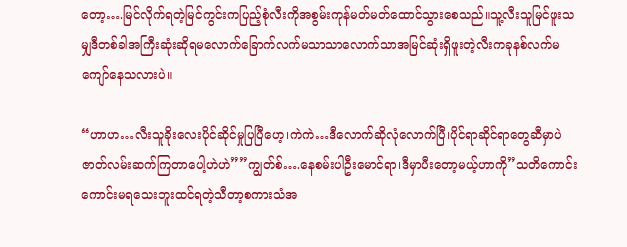တော့….မြင်လိုက်ရတဲ့မြင်ကွင်းကပြည့်စုံလီးကိုအစွမ်းကုန်မတ်မတ်ထောင်သွားစေသည်။သူ့လီးသူမြင်ဖူးသမျှဒီတစ်ခါအကြီးဆုံးဆိုရမလောက်ခြောက်လက်မသာသာလောက်သာအမြင်ဆုံးရှိဖူးတဲ့လီးကခုနစ်လက်မကျော်နေသလားပဲ။

“ဟာဟ…လီးသူခိုးလေးပိုင်ဆိုင်မှုပြပြီဟေ့၊ကဲကဲ…ဒီလောက်ဆိုလုံလောက်ပြီ၊ပိုင်ရာဆိုင်ရာတွေဆီမှာပဲဇာတ်လမ်းဆက်ကြတာပေါ့ဟဲဟဲ””ကျွတ်စ်….နေစမ်းပါဦးမောင်ရာ၊ဒီမှာပီးတော့မယ့်ဟာကို”သတိကောင်းကောင်းမရသေးဘူးထင်ရတဲ့သီတာ့စကားသံအ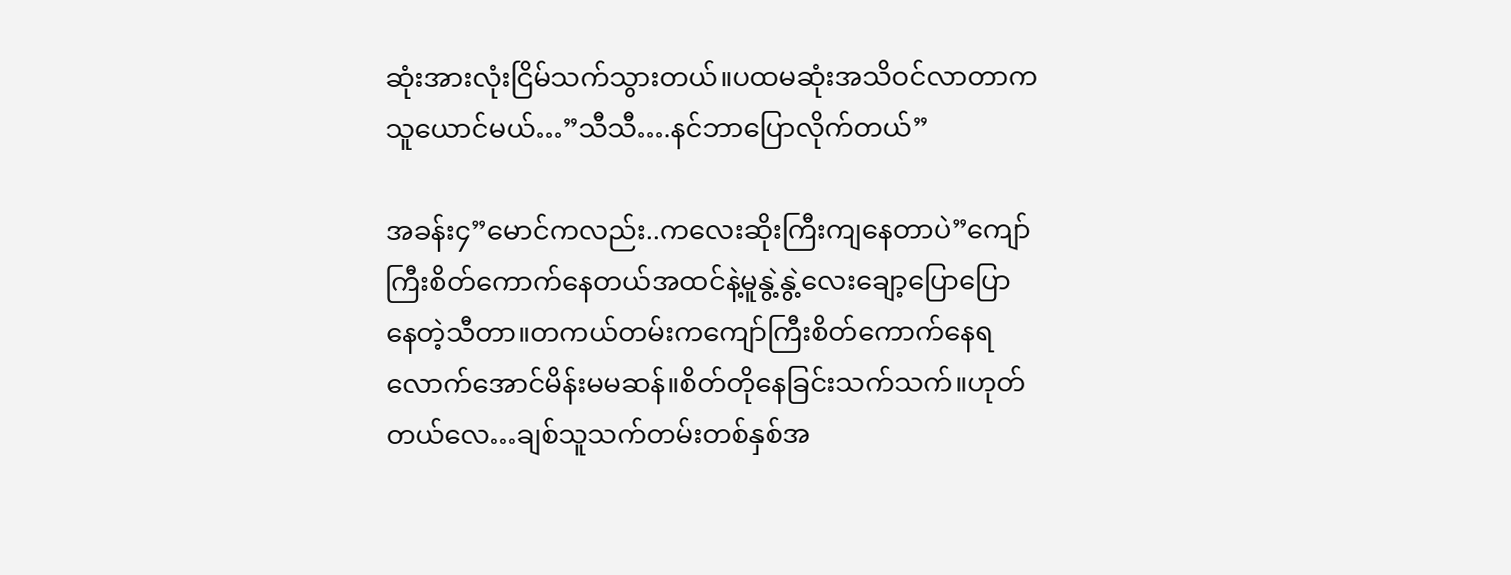ဆုံးအားလုံးငြိမ်သက်သွားတယ်။ပထမဆုံးအသိဝင်လာတာကသူယောင်မယ်…”သီသီ….နင်ဘာပြောလိုက်တယ်”

အခန်း၄”မောင်ကလည်း..ကလေးဆိုးကြီးကျနေတာပဲ”ကျော်ကြီးစိတ်ကောက်နေတယ်အထင်နဲ့မူနွဲ့နွဲ့လေးချော့ပြောပြောနေတဲ့သီတာ။တကယ်တမ်းကကျော်ကြီးစိတ်ကောက်နေရလောက်အောင်မိန်းမမဆန်။စိတ်တိုနေခြင်းသက်သက်။ဟုတ်တယ်လေ…ချစ်သူသက်တမ်းတစ်နှစ်အ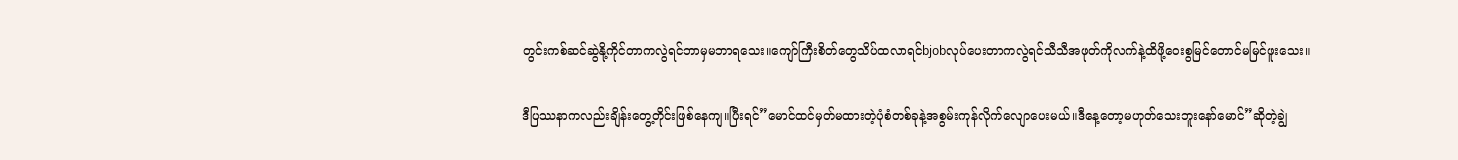တွင်းကစ်ဆင်ဆွဲနို့ကိုင်တာကလွဲရင်ဘာမှမဘာရသေး။ကျော်ကြီးစိတ်တွေသိပ်ထလာရင်bjobလုပ်ပေးတာကလွဲရင်သီသီအဖုတ်ကိုလက်နဲ့ထိဖို့ဝေးစွမြင်တောင်မမြင်ဖူးသေး။

ဒီပြဿနာကလည်းချိန်းတွေ့တိုင်းဖြစ်နေကျ။ပြီးရင်”မောင်ထင်မှတ်မထားတဲ့ပုံစံတစ်ခုနဲ့အစွမ်းကုန်လိုက်လျောပေးမယ်။ဒီနေ့တော့မဟုတ်သေးဘူးနော်မောင်”ဆိုတဲ့ချွဲ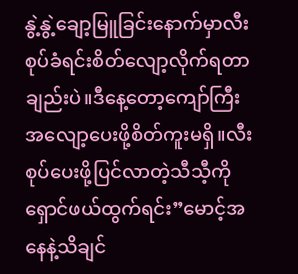နွဲ့နွဲ့ချော့မြူခြင်းနောက်မှာလီးစုပ်ခံရင်းစိတ်လျော့လိုက်ရတာချည်းပဲ။ဒီနေ့တော့ကျော်ကြီးအလျော့ပေးဖို့စိတ်ကူးမရှိ။လီးစုပ်ပေးဖို့ပြင်လာတဲ့သီသီ့ကိုရှောင်ဖယ်ထွက်ရင်း”မောင့်အနေနဲ့သိချင်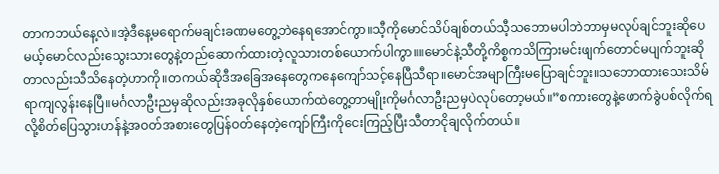တာကဘယ်နေ့လဲ။အဲ့ဒီနေ့မရောက်မချင်းခဏမတွေ့ဘဲနေရအောင်ကွာ။သီ့ကိုမောင်သိပ်ချစ်တယ်သီ့သဘောမပါဘဲဘာမှမလုပ်ချင်ဘူးဆိုပေမယ့်မောင်လည်းသွေးသားတွေနဲ့တည်ဆောက်ထားတဲ့လူသားတစ်ယောက်ပါကွာ။။မောင်နဲ့သီတို့ကိစ္စကသိကြားမင်းဖျက်တောင်မပျက်ဘူးဆိုတာလည်းသီသိနေတဲ့ဟာကို။တကယ်ဆိုဒီအခြေအနေတွေကနေကျော်သင့်နေပြီသီရာ။မောင်အမျာကြီးမပြောချင်ဘူး။သဘောထားသေးသိမ်ရာကျလွန်းနေပြီ။မင်္ဂလာဦးညမှဆိုလည်းအခုလိုနှစ်ယောက်ထဲတွေ့တာမျိုးကိုမင်္ဂလာဦးညမှပဲလုပ်တော့မယ်။”စကားတွေနဲ့ဖောက်ခွဲပစ်လိုက်ရလို့စိတ်ပြေသွားဟန်နဲ့အဝတ်အစားတွေပြန်ဝတ်နေတဲ့ကျော်ကြီးကိုငေးကြည့်ပြီးသီတာငိုချလိုက်တယ်။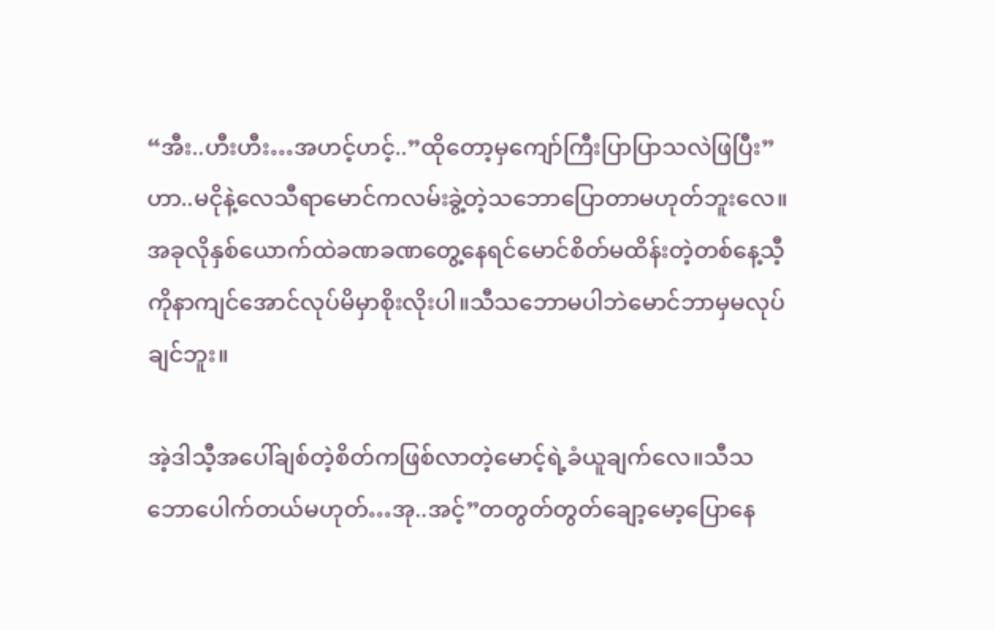“အီး..ဟီးဟီး…အဟင့်ဟင့်..”ထိုတော့မှကျော်ကြီးပြာပြာသလဲဖြပြီး”ဟာ..မငိုနဲ့လေသီရာမောင်ကလမ်းခွဲ့တဲ့သဘောပြောတာမဟုတ်ဘူးလေ။အခုလိုနှစ်ယောက်ထဲခဏခဏတွေ့နေရင်မောင်စိတ်မထိန်းတဲ့တစ်နေ့သီ့ကိုနာကျင်အောင်လုပ်မိမှာစိုးလိုးပါ။သီသဘောမပါဘဲမောင်ဘာမှမလုပ်ချင်ဘူး။

အဲ့ဒါသီ့အပေါ်ချစ်တဲ့စိတ်ကဖြစ်လာတဲ့မောင့်ရဲ့ခံယူချက်လေ။သီသဘောပေါက်တယ်မဟုတ်…အု..အင့်”တတွတ်တွတ်ချော့မော့ပြောနေ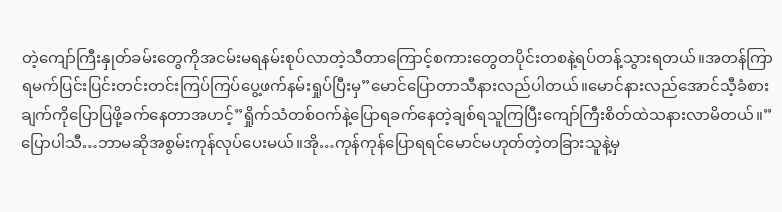တဲ့ကျော်ကြီးနှုတ်ခမ်းတွေကိုအငမ်းမရနမ်းစုပ်လာတဲ့သီတာကြောင့်စကားတွေတပိုင်းတစနဲ့ရပ်တန့်သွားရတယ်။အတန်ကြာရမက်ပြင်းပြင်းတင်းတင်းကြပ်ကြပ်ပွေ့ဖက်နမ်းရှုပ်ပြီးမှ”မောင်ပြောတာသီနားလည်ပါတယ်။မောင်နားလည်အောင်သီ့ခံစားချက်ကိုပြောပြဖို့ခက်နေတာအဟင့်”ရှိုက်သံတစ်ဝက်နဲ့ပြောရခက်နေတဲ့ချစ်ရသူကြပြီးကျော်ကြီးစိတ်ထဲသနားလာမိတယ်။”ပြောပါသီ…ဘာမဆိုအစွမ်းကုန်လုပ်ပေးမယ်။အို…ကုန်ကုန်ပြောရရင်မောင်မဟုတ်တဲ့တခြားသူနဲ့မှ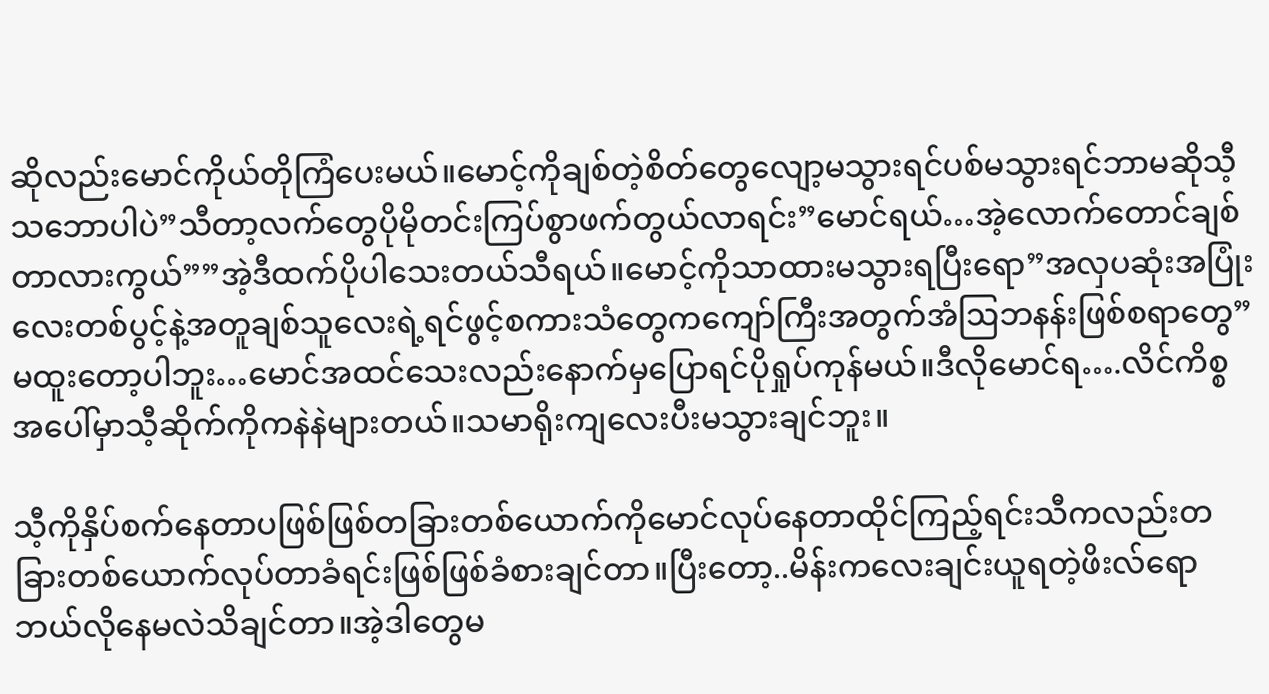ဆိုလည်းမောင်ကိုယ်တိုကြံပေးမယ်။မောင့်ကိုချစ်တဲ့စိတ်တွေလျော့မသွားရင်ပစ်မသွားရင်ဘာမဆိုသီ့သဘောပါပဲ”သီတာ့လက်တွေပိုမိုတင်းကြပ်စွာဖက်တွယ်လာရင်း”မောင်ရယ်…အဲ့လောက်တောင်ချစ်တာလားကွယ်””အဲ့ဒီထက်ပိုပါသေးတယ်သီရယ်။မောင့်ကိုသာထားမသွားရပြီးရော”အလှပဆုံးအပြုံးလေးတစ်ပွင့်နဲ့အတူချစ်သူလေးရဲ့ရင်ဖွင့်စကားသံတွေကကျော်ကြီးအတွက်အံဩဘနန်းဖြစ်စရာတွေ”မထူးတော့ပါဘူး…မောင်အထင်သေးလည်းနောက်မှပြောရင်ပိုရှုပ်ကုန်မယ်။ဒီလိုမောင်ရ….လိင်ကိစ္စအပေါ်မှာသီ့ဆိုက်ကိုကနဲနဲများတယ်။သမာရိုးကျလေးပီးမသွားချင်ဘူး။

သီ့ကိုနှိပ်စက်နေတာပဖြစ်ဖြစ်တခြားတစ်ယောက်ကိုမောင်လုပ်နေတာထိုင်ကြည့်ရင်းသီကလည်းတခြားတစ်ယောက်လုပ်တာခံရင်းဖြစ်ဖြစ်ခံစားချင်တာ။ပြီးတော့..မိန်းကလေးချင်းယူရတဲ့ဖိးလ်ရောဘယ်လိုနေမလဲသိချင်တာ။အဲ့ဒါတွေမ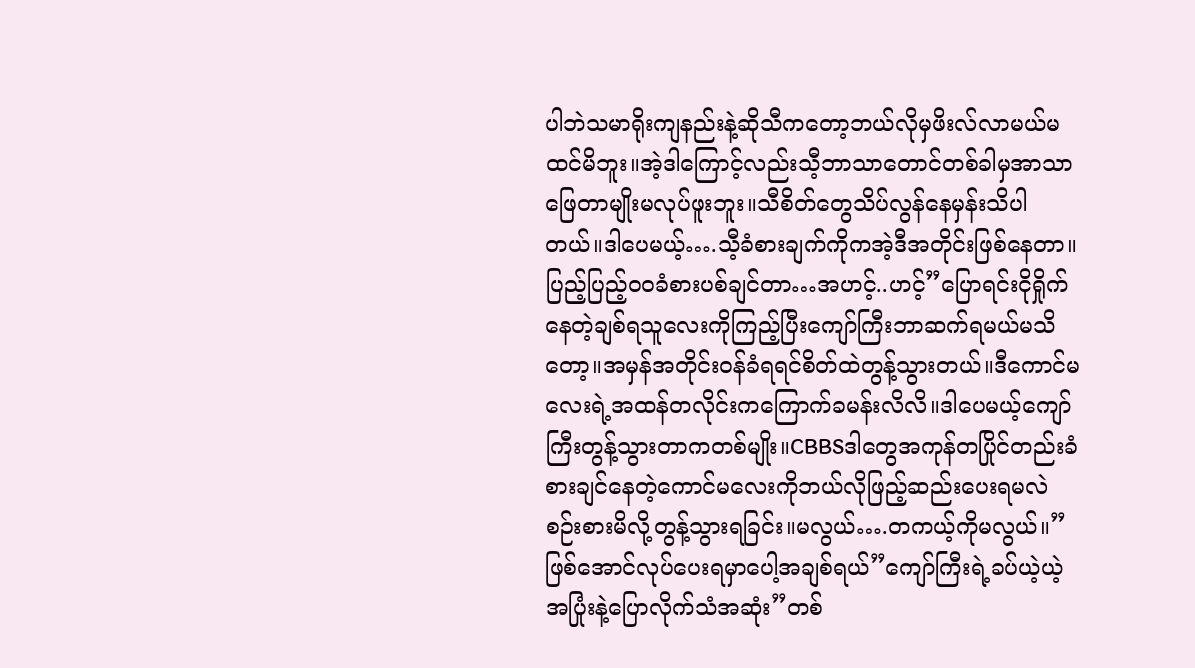ပါဘဲသမာရိုးကျနည်းနဲ့ဆိုသီကတော့ဘယ်လိုမှဖိးလ်လာမယ်မထင်မိဘူး။အဲ့ဒါကြောင့်လည်းသီ့ဘာသာတောင်တစ်ခါမှအာသာဖြေတာမျိုးမလုပ်ဖူးဘူး။သီစိတ်တွေသိပ်လွန်နေမှန်းသိပါတယ်။ဒါပေမယ့်….သီ့ခံစားချက်ကိုကအဲ့ဒီအတိုင်းဖြစ်နေတာ။ပြည့်ပြည့်ဝဝခံစားပစ်ချင်တာ…အဟင့်..ဟင့်”ပြောရင်းငိုရှိုက်နေတဲ့ချစ်ရသူလေးကိုကြည့်ပြီးကျော်ကြီးဘာဆက်ရမယ်မသိတော့။အမှန်အတိုင်းဝန်ခံရရင်စိတ်ထဲတွန့်သွားတယ်။ဒီကောင်မလေးရဲ့အထန်တလိုင်းကကြောက်ခမန်းလိလိ။ဒါပေမယ့်ကျော်ကြီးတွန့်သွားတာကတစ်မျိုး။CBBSဒါတွေအကုန်တပြိုင်တည်းခံစားချင်နေတဲ့ကောင်မလေးကိုဘယ်လိုဖြည့်ဆည်းပေးရမလဲစဉ်းစားမိလို့တွန့်သွားရခြင်း။မလွယ်….တကယ့်ကိုမလွယ်။”ဖြစ်အောင်လုပ်ပေးရမှာပေါ့အချစ်ရယ်”ကျော်ကြီးရဲ့ခပ်ယဲ့ယဲ့အပြုံးနဲ့ပြောလိုက်သံအဆုံး”တစ်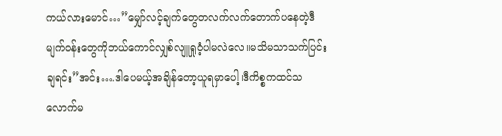ကယ်လားမောင်…”မျှော်လင့်ချက်တွေတလက်လက်တောက်ပနေတဲ့ဒီမျက်ဝန်းတွေကိုဘယ်ကောင်လျှစ်လျူရှုဝံ့ပါမလဲလေ။မသိမသာသက်ပြင်းချရင်း”အင်း….ဒါပေမယ့်အချိန်တော့ယူရမှာပေါ့၊ဒီကိစ္စကထင်သလောက်မ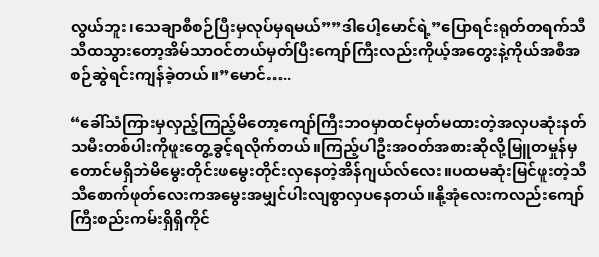လွယ်ဘူး၊သေချာစီစဉ်ပြီးမှလုပ်မှရမယ်””ဒါပေါ့မောင်ရဲ့”ပြောရင်းရုတ်တရက်သီသီထသွားတော့အိမ်သာဝင်တယ်မှတ်ပြီးကျော်ကြီးလည်းကိုယ့်အတွေးနဲ့ကိုယ်အစီအစဉ်ဆွဲရင်းကျန်ခဲ့တယ်။”မောင်…..

“ခေါ်သံကြားမှလှည့်ကြည့်မိတော့ကျော်ကြီးဘဝမှာထင်မှတ်မထားတဲ့အလှပဆုံးနတ်သမီးတစ်ပါးကိုဖူးတွေ့ခွင့်ရလိုက်တယ်။ကြည့်ပါဦးအဝတ်အစားဆိုလို့မြူတမှုန်မှတောင်မရှိဘဲမိမွေးတိုင်းဖမွေးတိုင်းလှနေတဲ့အိန်ဂျယ်လ်လေး။ပထမဆုံးမြင်ဖူးတဲ့သီသီစောက်ဖုတ်လေးကအမွေးအမျှင်ပါးလျစွာလှပနေတယ်။နို့အုံလေးကလည်းကျော်ကြီးစည်းကမ်းရှိရှိကိုင်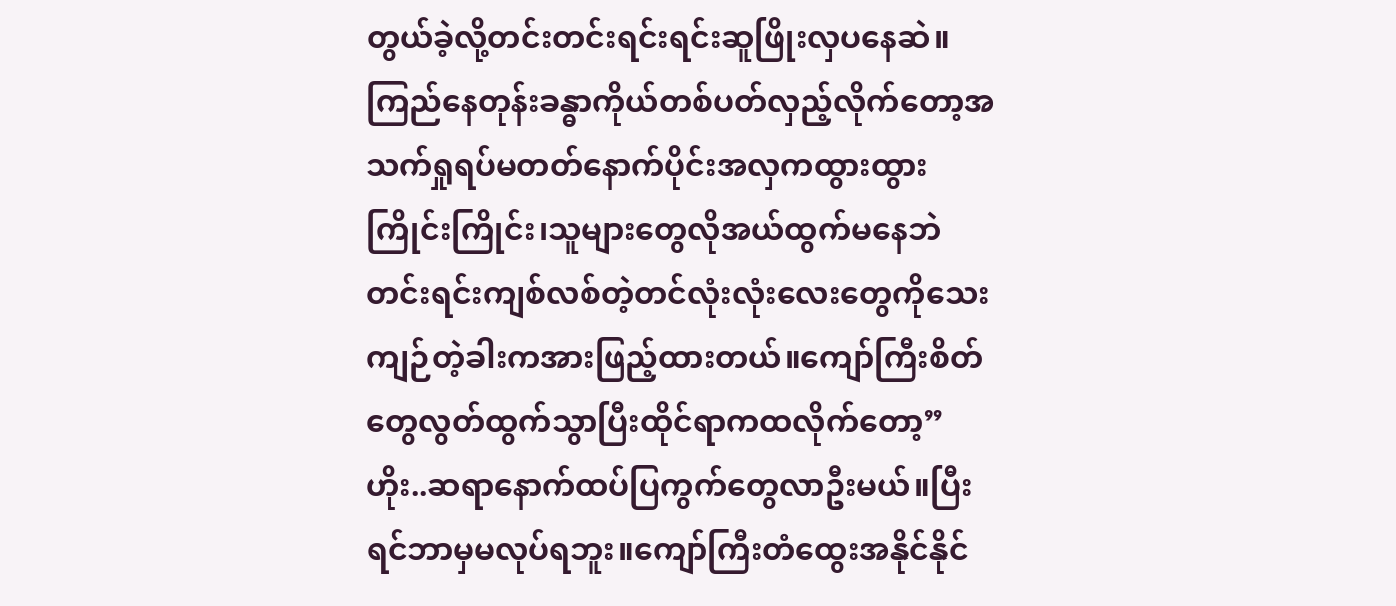တွယ်ခဲ့လို့တင်းတင်းရင်းရင်းဆူဖြိုးလှပနေဆဲ။ကြည်နေတုန်းခန္ဓာကိုယ်တစ်ပတ်လှည့်လိုက်တော့အသက်ရှုရပ်မတတ်နောက်ပိုင်းအလှကထွားထွားကြိုင်းကြိုင်း၊သူများတွေလိုအယ်ထွက်မနေဘဲတင်းရင်းကျစ်လစ်တဲ့တင်လုံးလုံးလေးတွေကိုသေးကျဉ်တဲ့ခါးကအားဖြည့်ထားတယ်။ကျော်ကြီးစိတ်တွေလွတ်ထွက်သွာပြီးထိုင်ရာကထလိုက်တော့”ဟိုး..ဆရာနောက်ထပ်ပြကွက်တွေလာဦးမယ်။ပြီးရင်ဘာမှမလုပ်ရဘူး။ကျော်ကြီးတံထွေးအနိုင်နိုင်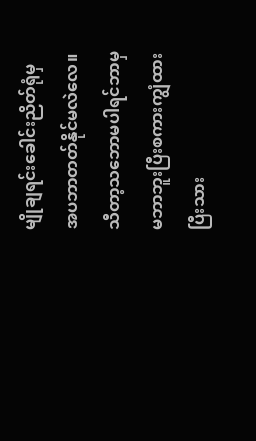မျိုချရင်းခေါင်းညိတ်ရုံမှအပဘာတတ်နိုင်မလဲလေ။သီတာ့သဘောမပါရင်ဘာမှမဘာဘူးပြီးစကားကျွံထားပြီးသား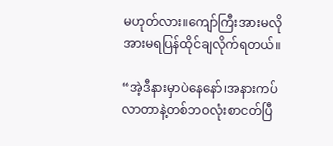မဟုတ်လား။ကျော်ကြီးအားမလိုအားမရပြန်ထိုင်ချလိုက်ရတယ်။

“အဲ့ဒီနားမှာပဲနေနော်၊အနားကပ်လာတာနဲ့တစ်ဘဝလုံးစာငတ်ပြီ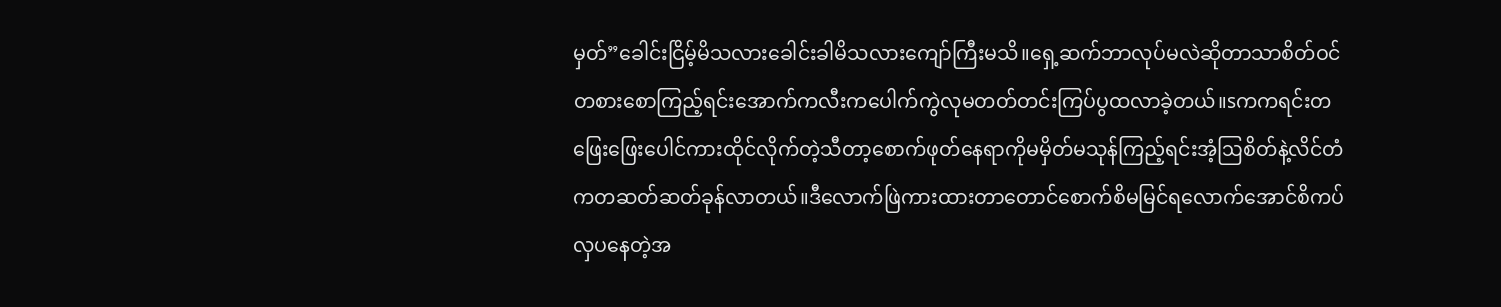မှတ်”ခေါင်းငြိမ့်မိသလားခေါင်းခါမိသလားကျော်ကြီးမသိ။ရှေ့ဆက်ဘာလုပ်မလဲဆိုတာသာစိတ်ဝင်တစားစောကြည့်ရင်းအောက်ကလီးကပေါက်ကွဲလုမတတ်တင်းကြပ်ပွထလာခဲ့တယ်။sကကရင်းတဖြေးဖြေးပေါင်ကားထိုင်လိုက်တဲ့သီတာ့စောက်ဖုတ်နေရာကိုမမှိတ်မသုန်ကြည့်ရင်းအံ့ဩစိတ်နဲ့လိင်တံကတဆတ်ဆတ်ခုန်လာတယ်။ဒီလောက်ဖြဲကားထားတာတောင်စောက်စိမမြင်ရလောက်အောင်စိကပ်လှပနေတဲ့အ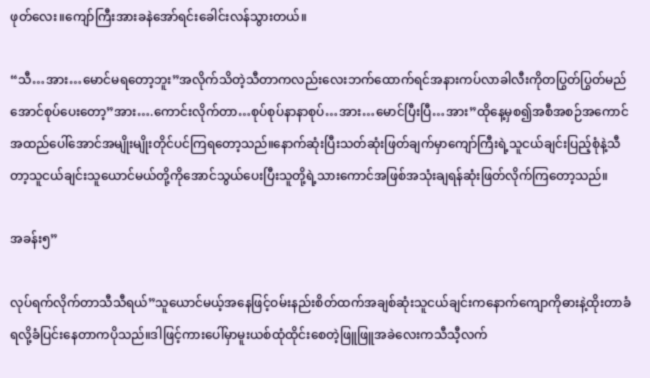ဖုတ်လေး။ကျော်ကြီးအားခနဲအော်ရင်းခေါင်းလန်သွားတယ်။

“သီ…အား…မောင်မရတော့ဘူး”အလိုက်သိတဲ့သီတာကလည်းလေးဘက်ထောက်ရင်အနားကပ်လာခါလီးကိုတပြွတ်ပြွတ်မည်အောင်စုပ်ပေးတော့”အား….ကောင်းလိုက်တာ…စုပ်စုပ်နာနာစုပ်…အား…မောင်ပြီးပြီ…အား”ထိုနေ့မှစ၍အစီအစဉ်အကောင်အထည်ပေါ်အောင်အမျိုးမျိုးတိုင်ပင်ကြရတော့သည်။နောက်ဆုံးပြီးသတ်ဆုံးဖြတ်ချက်မှာကျော်ကြီးရဲ့သူငယ်ချင်းပြည့်စုံနဲ့သီတာ့သူငယ်ချင်းသူယောင်မယ်တို့ကိုအောင်သွယ်ပေးပြီးသူတို့ရဲ့သားကောင်အဖြစ်အသုံးချရန်ဆုံးဖြတ်လိုက်ကြတော့သည်။

အခန်း၅”

လုပ်ရက်လိုက်တာသီသီရယ်”သူယောင်မယ့်အနေဖြင့်ဝမ်းနည်းစိတ်ထက်အချစ်ဆုံးသူငယ်ချင်းကနောက်ကျောကိုဓားနဲ့ထိုးတာခံရလို့ခံပြင်းနေတာကပိုသည်။ဒါဖြင့်ကားပေါ်မှာမူးယစ်ထုံထိုင်းစေတဲ့ဖြူဖြူအခဲလေးကသီသီ့လက်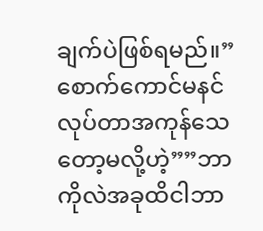ချက်ပဲဖြစ်ရမည်။”စောက်ကောင်မနင်လုပ်တာအကုန်သေတော့မလို့ဟဲ့””ဘာကိုလဲအခုထိငါဘာ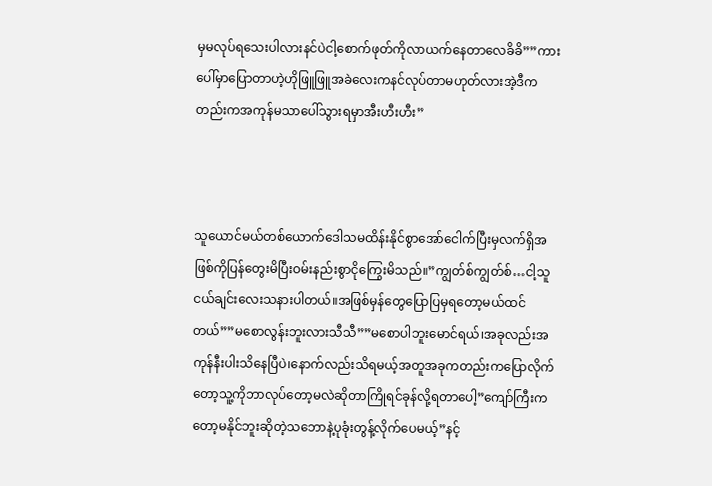မှမလုပ်ရသေးပါလားနင်ပဲငါ့စောက်ဖုတ်ကိုလာယက်နေတာလေခိခိ””ကားပေါ်မှာပြောတာဟဲ့ဟိုဖြူဖြူအခဲလေးကနင်လုပ်တာမဟုတ်လားအဲ့ဒီကတည်းကအကုန်မသာပေါ်သွားရမှာအီးဟီးဟီး”



သူယောင်မယ်တစ်ယောက်ဒေါသမထိန်းနိုင်စွာအော်ငေါက်ပြီးမှလက်ရှိအဖြစ်ကိုပြန်တွေးမိပြီးဝမ်းနည်းစွာငိုကြွေးမိသည်။”ကျွတ်စ်ကျွတ်စ်…ငါ့သူငယ်ချင်းလေးသနားပါတယ်။အဖြစ်မှန်တွေပြောပြမှရတော့မယ်ထင်တယ်””မစောလွန်းဘူးလားသီသီ””မစောပါဘူးမောင်ရယ်၊အခုလည်းအကုန်နီးပါးသိနေပြီပဲ၊နောက်လည်းသိရမယ့်အတူအခုကတည်းကပြောလိုက်တော့သူ့ကိုဘာလုပ်တော့မလဲဆိုတာကြိုရင်ခုန်လို့ရတာပေါ့”ကျော်ကြီးကတော့မနိုင်ဘူးဆိုတဲ့သဘောနဲ့ပုခုံးတွန့်လိုက်ပေမယ့်”နင့်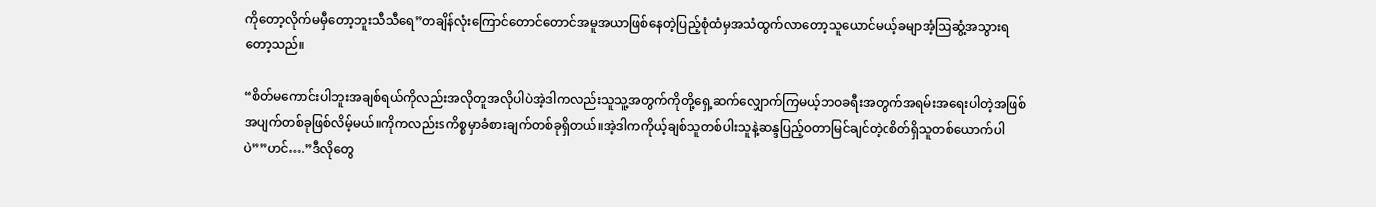ကိုတော့လိုက်မမှီတော့ဘူးသီသီရေ”တချိန်လုံးကြောင်တောင်တောင်အမူအယာဖြစ်နေတဲ့ပြည့်စုံထံမှအသံထွက်လာတော့သူယောင်မယ့်ခမျာအံ့ဩဆွံ့အသွားရတော့သည်။

“စိတ်မကောင်းပါဘူးအချစ်ရယ်ကိုလည်းအလိုတူအလိုပါပဲအဲ့ဒါကလည်းသူသူ့အတွက်ကိုတို့ရှေ့ဆက်လျှောက်ကြမယ့်ဘဝခရီးအတွက်အရမ်းအရေးပါတဲ့အဖြစ်အပျက်တစ်ခုဖြစ်လိမ့်မယ်။ကိုကလည်းsကိစ္စမှာခံစားချက်တစ်ခုရှိတယ်။အဲ့ဒါကကိုယ့်ချစ်သူတစ်ပါးသူနဲ့ဆန္ဒပြည့်ဝတာမြင်ချင်တဲ့cစိတ်ရှိသူတစ်ယောက်ပါပဲ””ဟင်….”ဒီလိုတွေ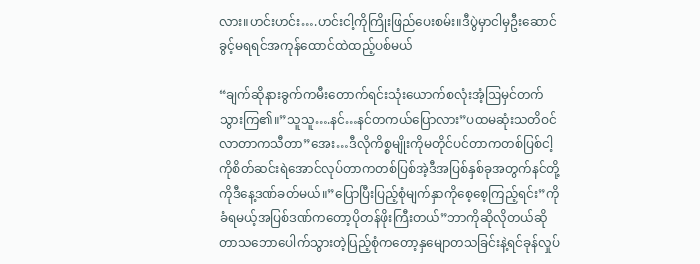လား။ဟင်းဟင်း….ဟင်းငါ့ကိုကြိုးဖြည်ပေးစမ်း။ဒီပွဲမှာငါမှဦးဆောင်ခွင့်မရရင်အကုန်ထောင်ထဲထည့်ပစ်မယ်

“ချက်ဆိုနားခွက်ကမီးတောက်ရင်းသုံးယောက်စလုံးအံ့ဩမှင်တက်သွားကြ၏။”သူသူ….နင်…နင်တကယ်ပြောလား”ပထမဆုံးသတိဝင်လာတာကသီတာ”အေး…ဒီလိုကိစ္စမျိုးကိုမတိုင်ပင်တာကတစ်ပြစ်ငါ့ကိုစိတ်ဆင်းရဲအောင်လုပ်တာကတစ်ပြစ်အဲ့ဒီအပြစ်နှစ်ခုအတွက်နင်တို့ကိုဒီနေ့ဒဏ်ခတ်မယ်။”ပြောပြီးပြည့်စုံမျက်နှာကိုစေ့စေ့ကြည့်ရင်း”ကိုခံရမယ့်အပြစ်ဒဏ်ကတော့ပိုတန်ဖိုးကြီးတယ်”ဘာကိုဆိုလိုတယ်ဆိုတာသဘောပေါက်သွားတဲ့ပြည့်စုံကတော့နှမျောတသခြင်းနဲ့ရင်ခုန်လှုပ်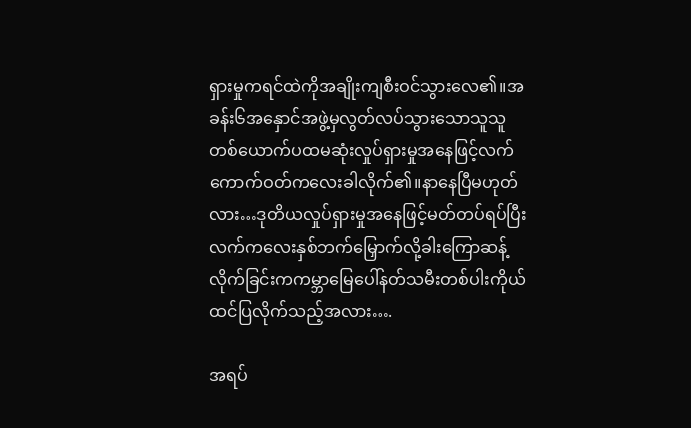ရှားမှုကရင်ထဲကိုအချိုးကျစီးဝင်သွားလေ၏။အခန်း၆အနှောင်အဖွဲ့မှလွတ်လပ်သွားသောသူသူတစ်ယောက်ပထမဆုံးလှုပ်ရှားမှုအနေဖြင့်လက်ကောက်ဝတ်ကလေးခါလိုက်၏။နာနေပြီမဟုတ်လား…ဒုတိယလှုပ်ရှားမှုအနေဖြင့်မတ်တပ်ရပ်ပြီးလက်ကလေးနှစ်ဘက်မြှောက်လို့ခါးကြောဆန့်လိုက်ခြင်းကကမ္ဘာမြေပေါ်နတ်သမီးတစ်ပါးကိုယ်ထင်ပြလိုက်သည့်အလား….

အရပ်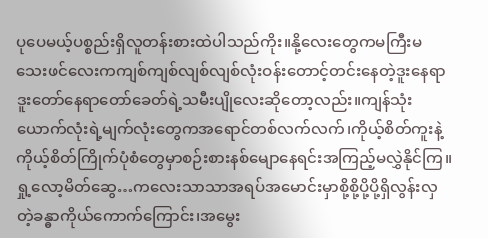ပုပေမယ့်ပစ္စည်းရှိလူတန်းစားထဲပါသည်ကိုး။နို့လေးတွေကမကြီးမသေးဖင်လေးကကျစ်ကျစ်လျစ်လျစ်လုံးဝန်းတောင့်တင်းနေတဲ့ဒူးနေရာဒူးတော်နေရာတော်ခေတ်ရဲ့သမီးပျိုလေးဆိုတော့လည်း။ကျန်သုံးယောက်လုံးရဲ့မျက်လုံးတွေကအရောင်တစ်လက်လက်၊ကိုယ့်စိတ်ကူးနဲ့ကိုယ့်စိတ်ကြိုက်ပုံစံတွေမှာစဉ်းစားနစ်မျောနေရင်းအကြည့်မလွှဲနိုင်ကြ။ရှု့လော့မိတ်ဆွေ…ကလေးသာသာအရပ်အမောင်းမှာစို့စို့ပို့ပို့ရှိလွန်းလှတဲ့ခန္ဓာကိုယ်ကောက်ကြောင်း၊အမွေး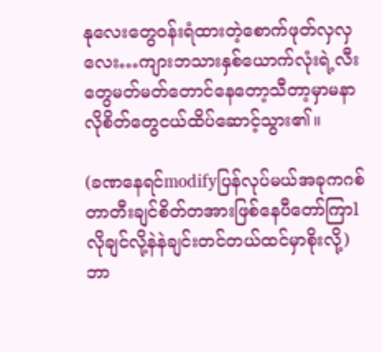နုလေးတွေဝန်းရံထားတဲ့စောက်ဖုတ်လှလှလေး…ကျားဘသားနှစ်ယောက်လုံးရဲ့လီးတွေမတ်မတ်တောင်နေတော့သီတာ့မှာမနာလိုစိတ်တွေငယ်ထိပ်ဆောင့်သွား၏။

(ခဏနေရင်modifyပြန်လုပ်မယ်အခုကဂစ်တာတီးချင်စိတ်တအားဖြစ်နေပီတော်ကြာlလိုချင်လို့နဲနဲချင်းတင်တယ်ထင်မှာစိုးလို့)ဘာ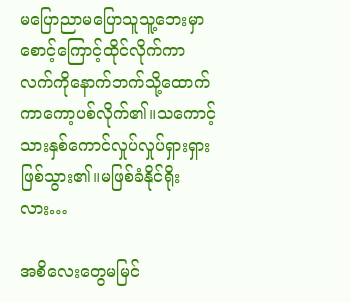မပြောညာမပြောသူသူ့ဘေးမှာစောင့်ကြောင့်ထိုင်လိုက်ကာလက်ကိုနောက်ဘက်သို့ထောက်ကာကော့ပစ်လိုက်၏။သကောင့်သားနှစ်ကောင်လှုပ်လှုပ်ရှားရှားဖြစ်သွား၏။မဖြစ်ခံနိုင်ရိုးလား…

အစိလေးတွေမမြင်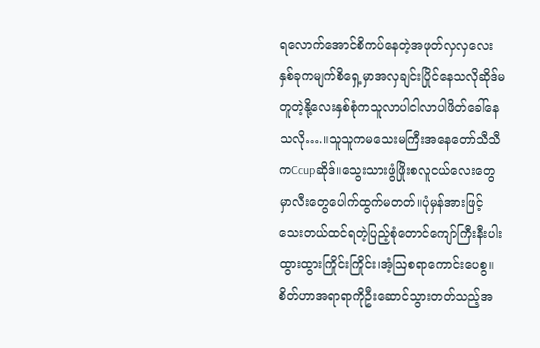ရလောက်အောင်စိကပ်နေတဲ့အဖုတ်လှလှလေးနှစ်ခုကမျက်စိရှေ့မှာအလှချင်းပြိုင်နေသလိုဆိုဒ်မတူတဲ့နို့လေးနှစ်စုံကသူလာပါငါလာပါဖိတ်ခေါ်နေသလို….။သူသူကမသေးမကြီးအနေတော်သီသီကCcupဆိုဒ်။သွေးသားဖွံဖြိုးစလူငယ်လေးတွေမှာလီးတွေပေါက်ထွက်မတတ်။ပုံမှန်အားဖြင့်သေးတယ်ထင်ရတဲ့ပြည့်စုံတောင်ကျော်ကြီးနီးပါးထွားထွားကြိုင်းကြိုင်း၊အံ့ဩစရာကောင်းပေစွ။စိတ်ဟာအရာရာကိုဦးဆောင်သွားတတ်သည့်အ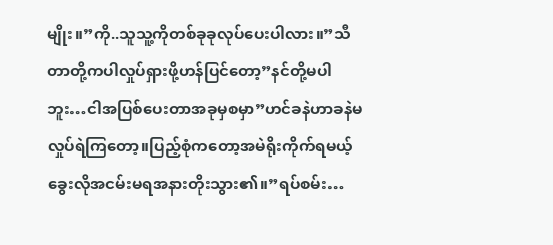မျိုး။”ကို..သူသူ့ကိုတစ်ခုခုလုပ်ပေးပါလား။”သီတာတို့ကပါလှုပ်ရှားဖို့ဟန်ပြင်တော့”နင်တို့မပါဘူး…ငါအပြစ်ပေးတာအခုမှစမှာ”ဟင်ခနဲဟာခနဲမလှုပ်ရဲကြတော့။ပြည့်စုံကတော့အမဲရိုးကိုက်ရမယ့်ခွေးလိုအငမ်းမရအနားတိုးသွား၏။”ရပ်စမ်း…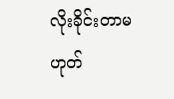လိုးခိုင်းတာမဟုတ်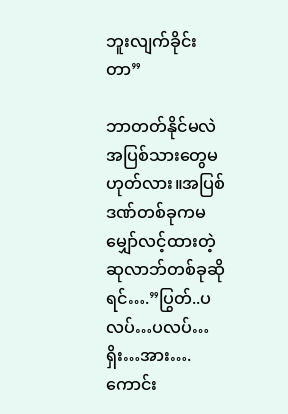ဘူးလျက်ခိုင်းတာ”

ဘာတတ်နိုင်မလဲအပြစ်သားတွေမဟုတ်လား။အပြစ်ဒဏ်တစ်ခုကမမျှော်လင့်ထားတဲ့ဆုလာဘ်တစ်ခုဆိုရင်….”ပြွတ်..ပလပ်…ပလပ်…ရှိး…အား….ကောင်း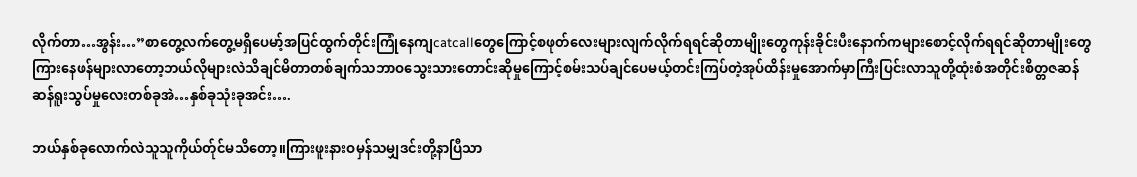လိုက်တာ…အွန်း…”စာတွေ့လက်တွေ့မရှိပေမာ့်အပြင်ထွက်တိုင်းကြုံနေကျcatcallတွေကြောင့်စဖုတ်လေးများလျက်လိုက်ရရင်ဆိုတာမျိုးတွေကုန်းခိုင်းပီးနောက်ကများစောင့်လိုက်ရရင်ဆိုတာမျိုးတွေကြားနေဖန်များလာတော့ဘယ်လိုများလဲသိချင်မိတာတစ်ချက်သဘာဝသွေးသားတောင်းဆိုမှုကြောင့်စမ်းသပ်ချင်ပေမယ့်တင်းကြပ်တဲ့အုပ်ထိန်းမှုအောက်မှာကြီးပြင်းလာသူတို့ထုံးစံအတိုင်းစိတ္တဇဆန်ဆန်ရူးသွပ်မှုလေးတစ်ခုအဲ…နှစ်ခုသုံးခုအင်း….

ဘယ်နှစ်ခုလောက်လဲသူသူကိုယ်တ်ုင်မသိတော့။ကြားဖူးနားဝမှန်သမျှဒင်းတို့နာပြီသာ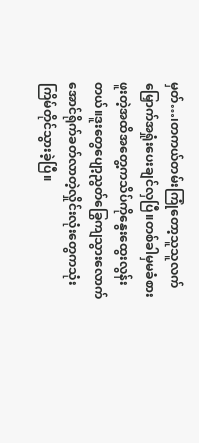မှတ်…၊တကယ်တမ်းကြုံတော့သူသူလက်မြှောက်အရှုံးပေးချင်လှပြီ။တစ်ခါမှမခံစားဖူးတဲ့အထိအတွေ့ကသိပ်ကိုနွေးထွေးလွန်းတယ်။ဒူးတွေပျော့ညွတ်ခြွေကျသွားလောက်အောင်ရိုက်ခတ်လာတဲ့လှိုင်းလုံးတွေကသုံးကြိမ်တိုင်သွားခဲ့ပြီ။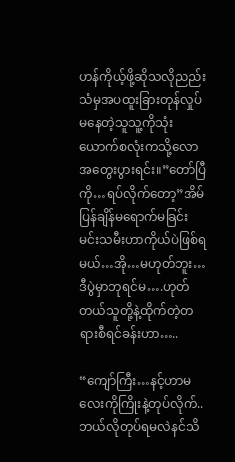ဟန်ကိုယ့်ဖို့ဆိုသလိုညည်းသံမှအပထူးခြားတုန်လှုပ်မနေတဲ့သူသူ့ကိုသုံးယောက်စလုံးကသို့လောအတွေးပွားရင်း။”တော်ပြီကို…ရပ်လိုက်တော့”အိမ်ပြန်ချိန်မရောက်မခြင်းမင်းသမီးဟာကိုယ်ပဲဖြစ်ရမယ်…အို…မဟုတ်ဘူး…ဒီပွဲမှာဘုရင်မ….ဟုတ်တယ်သူတို့နဲ့ထိုက်တဲ့တရားစီရင်ခန်းဟာ…..

“ကျော်ကြီး…နင့်ဟာမလေးကိုကြိုးနဲ့တုပ်လိုက်..ဘယ်လိုတုပ်ရမလဲနင်သိ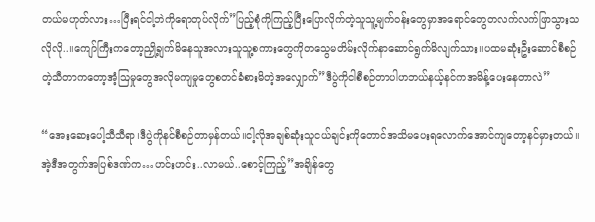တယ်မဟုတ်လား…ပြီးရင်ငါ့ဘဲကိုရောတုပ်လိုက်”ပြည့်စုံကိုကြည့်ပြီးပြောလိုက်တဲ့သူသူ့မျက်ဝန်းတွေမှာအရောင်တွေတလက်လက်ဖြာသွားသလိုလို..။ကျော်ကြီးကတော့ညှို့ချက်မိနေသူအလားသူသူ့စကားတွေကိုတသွေမတိမ်းလိုက်နာဆောင်ရွက်မိလျက်သား။ပထမဆုံးဦးဆောင်စီစဉ်တဲ့သီတာကတော့အံ့ဩမှုတွေအလိုမကျမှုတွေစတင်ခံစားမိတဲ့အလျှောက်”ဒီပွဲကိုငါစီစဉ်တာပါဟဘယ်နယ့်နင်ကအမိန့်ပေးနေတာလဲ”

“အေးဆေးပေါ့သီသီရာ၊ဒီပွဲကိုနင်စီစဉ်တာမှန်တယ်။ငါ့လိုအချစ်ဆုံးသူငယ်ချင်းကိုတောင်အသိမပေးရလောက်အောင်ကျတော့နင်မှားတယ်။အဲ့ဒီအတွက်အပြစ်ဒဏ်က…ဟင်းဟင်း..လာမယ်..စောင့်ကြည့်”အချိန်တွေ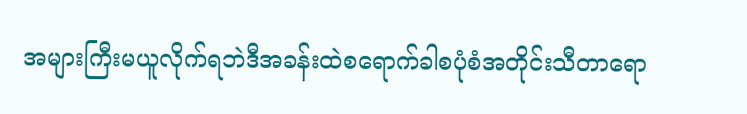အများကြီးမယူလိုက်ရဘဲဒီအခန်းထဲစရောက်ခါစပုံစံအတိုင်းသီတာရော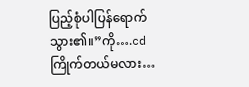ပြည့်စုံပါပြန်ရောက်သွား၏။”ကို….cdကြိုက်တယ်မလား…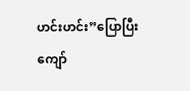ဟင်းဟင်း”ပြောပြီးကျော်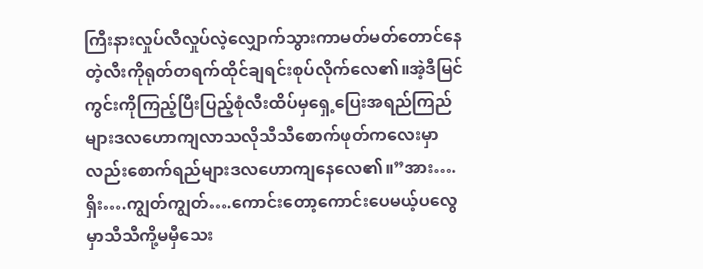ကြီးနားလှုပ်လီလှုပ်လဲ့လျှောက်သွားကာမတ်မတ်တောင်နေတဲ့လီးကိုရုတ်တရက်ထိုင်ချရင်းစုပ်လိုက်လေ၏။အဲ့ဒီမြင်ကွင်းကိုကြည့်ပြီးပြည့်စုံလီးထိပ်မှရှေ့ပြေးအရည်ကြည်များဒလဟောကျလာသလိုသီသီစောက်ဖုတ်ကလေးမှာလည်းစောက်ရည်များဒလဟောကျနေလေ၏။”အား….ရှိး….ကျွတ်ကျွတ်….ကောင်းတော့ကောင်းပေမယ့်ပလွေမှာသီသီကို့မမှီသေး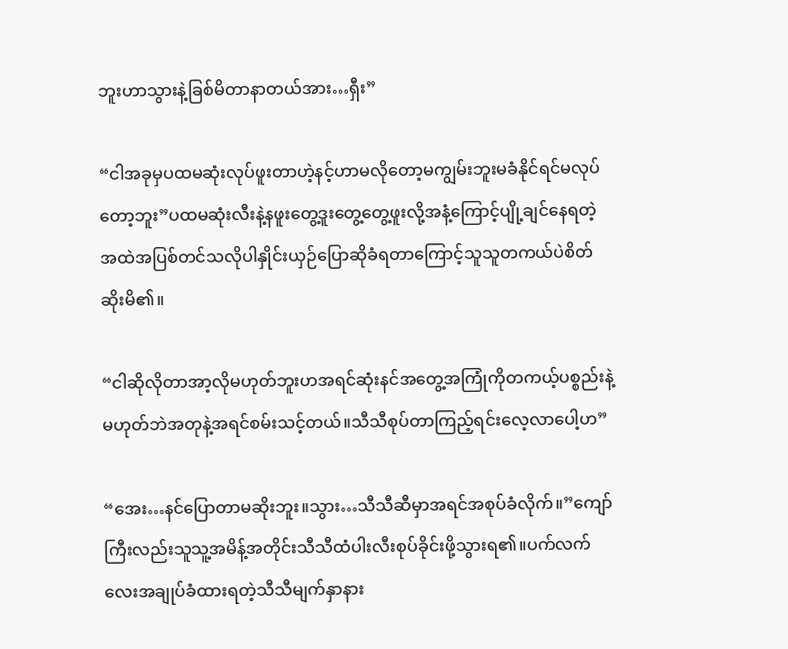ဘူးဟာသွားနဲ့ခြစ်မိတာနာတယ်အား…ရှီး”

“ငါအခုမှပထမဆုံးလုပ်ဖူးတာဟဲ့နင့်ဟာမလိုတော့မကျွမ်းဘူးမခံနိုင်ရင်မလုပ်တော့ဘူး”ပထမဆုံးလီးနဲ့နဖူးတွေ့ဒူးတွေ့တွေ့ဖူးလို့အနံ့ကြောင့်ပျို့ချင်နေရတဲ့အထဲအပြစ်တင်သလိုပါနှိုင်းယှဉ်ပြောဆိုခံရတာကြောင့်သူသူတကယ်ပဲစိတ်ဆိုးမိ၏။

“ငါဆိုလိုတာအာ့လိုမဟုတ်ဘူးဟအရင်ဆုံးနင်အတွေ့အကြုံကိုတကယ့်ပစ္စည်းနဲ့မဟုတ်ဘဲအတုနဲ့အရင်စမ်းသင့်တယ်။သီသီစုပ်တာကြည့်ရင်းလေ့လာပေါ့ဟ”

“အေး…နင်ပြောတာမဆိုးဘူး။သွား…သီသီဆီမှာအရင်အစုပ်ခံလိုက်။”ကျော်ကြီးလည်းသူသူ့အမိန့်အတိုင်းသီသီထံပါးလီးစုပ်ခိုင်းဖို့သွားရ၏။ပက်လက်လေးအချုပ်ခံထားရတဲ့သီသီမျက်နှာနား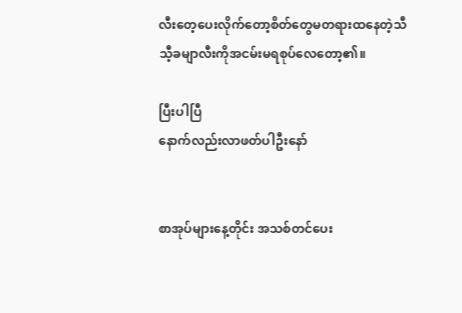လီးတေ့ပေးလိုက်တော့စိတ်တွေမတရားထနေတဲ့သီသီ့ခမျာလီးကိုအငမ်းမရစုပ်လေတော့၏။

ပြီးပါပြီ
နောက်လည်းလာဖတ်ပါဦးနော်


စာအုပ်များနေ့တိုင်း အသစ်တင်ပေး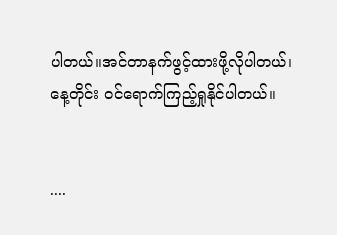ပါတယ်။အင်တာနက်ဖွင့်ထားဖို့လိုပါတယ်၊နေ့တိုင်း ဝင်ရောက်ကြည့်ရှုနိုင်ပါတယ်။


....